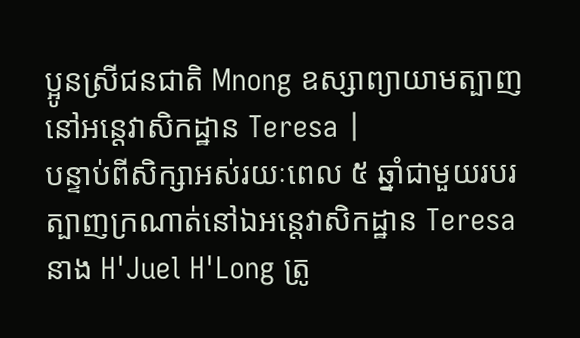ប្អូនស្រីជនជាតិ Mnong ឧស្សាព្យាយាមត្បាញនៅអន្តេវាសិកដ្ឋាន Teresa |
បន្ទាប់ពីសិក្សាអស់រយៈពេល ៥ ឆ្នាំជាមួយរបរត្បាញក្រណាត់នៅឯអន្តេវាសិកដ្ឋាន Teresa នាង H'Juel H'Long ត្រូ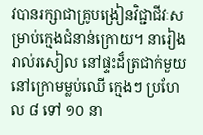វបានរក្សាជាគ្រូបង្រៀនវិជ្ជាជីវៈសម្រាប់ក្មេងជំនាន់ក្រោយ។ នារៀងរាល់រសៀល នៅផ្ទះដ៏ត្រជាក់មួយនៅក្រោមម្លប់ឈើ ក្មេងៗ ប្រហែល ៨ ទៅ ១០ នា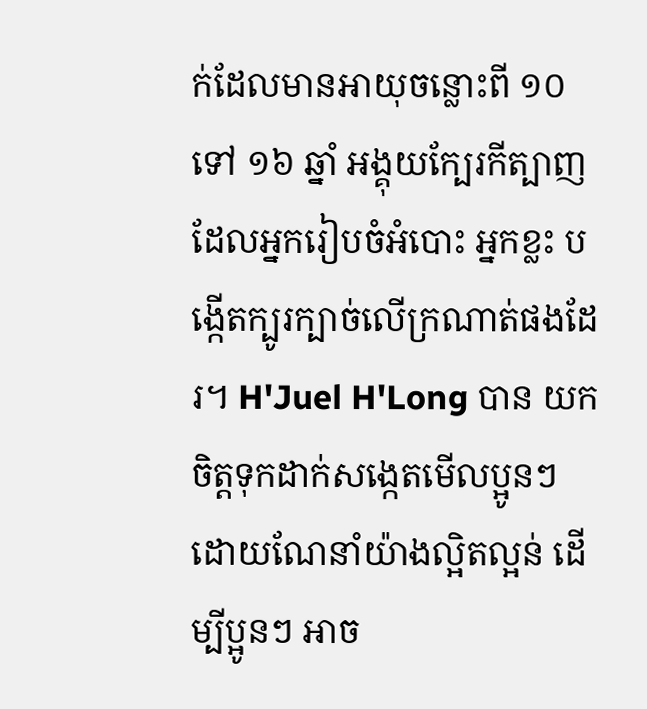ក់ដែលមានអាយុចន្លោះពី ១០ ទៅ ១៦ ឆ្នាំ អង្គុយក្បែរកីត្បាញ ដែលអ្នករៀបចំអំបោះ អ្នកខ្លះ បង្កើតក្បូរក្បាច់លើក្រណាត់ផងដែរ។ H'Juel H'Long បាន យកចិត្តទុកដាក់សង្កេតមើលប្អូនៗ ដោយណែនាំយ៉ាងល្អិតល្អន់ ដើម្បីប្អូនៗ អាច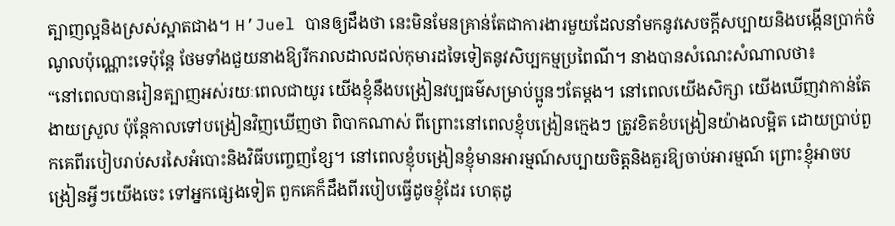ត្បាញល្អនិងស្រស់ស្អាតជាង។ H’Juel បានឲ្យដឹងថា នេះមិនមែនគ្រាន់តែជាការងារមួយដែលនាំមកនូវសេចក្តីសប្បាយនិងបង្កើនប្រាក់ចំណូលប៉ុណ្ណោះទេប៉ុន្តែ ថែមទាំងជួយនាងឱ្យរីករាលដាលដល់កុមារដទៃទៀតនូវសិប្បកម្មប្រពៃណី។ នាងបានសំណេះសំណាលថា៖
“នៅពេលបានរៀនត្បាញអស់រយៈពេលជាយូរ យើងខ្ញុំនឹងបង្រៀនវប្បធម៌សម្រាប់ប្អូនៗតែម្តង។ នៅពេលយើងសិក្សា យើងឃើញវាកាន់តែងាយស្រួល ប៉ុន្តែកាលទៅបង្រៀនវិញឃើញថា ពិបាកណាស់ ពីព្រោះនៅពេលខ្ញុំបង្រៀនក្មេងៗ ត្រូវខិតខំបង្រៀនយ៉ាងលម្អិត ដោយប្រាប់ពួកគេពីរបៀបរាប់សរសៃអំបោះនិងវិធីបញ្ចេញខ្សែ។ នៅពេលខ្ញុំបង្រៀនខ្ញុំមានអារម្មណ៍សប្បាយចិត្តនិងគួរឱ្យចាប់អារម្មណ៍ ព្រោះខ្ញុំអាចបង្រៀនអ្វីៗយើងចេះ ទៅអ្នកផ្សេងទៀត ពួកគេក៏ដឹងពីរបៀបធ្វើដូចខ្ញុំដែរ ហេតុដូ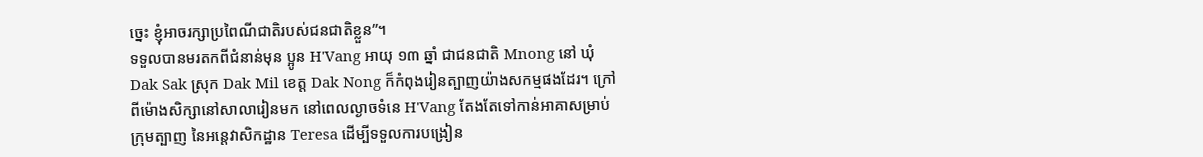ច្នេះ ខ្ញុំអាចរក្សាប្រពៃណីជាតិរបស់ជនជាតិខ្លួន”។
ទទួលបានមរតកពីជំនាន់មុន ប្អូន H'Vang អាយុ ១៣ ឆ្នាំ ជាជនជាតិ Mnong នៅ ឃុំ Dak Sak ស្រុក Dak Mil ខេត្ត Dak Nong ក៏កំពុងរៀនត្បាញយ៉ាងសកម្មផងដែរ។ ក្រៅពីម៉ោងសិក្សានៅសាលារៀនមក នៅពេលល្ងាចទំនេ H'Vang តែងតែទៅកាន់អាគាសម្រាប់ក្រុមត្បាញ នៃអន្តេវាសិកដ្ឋាន Teresa ដើម្បីទទួលការបង្រៀន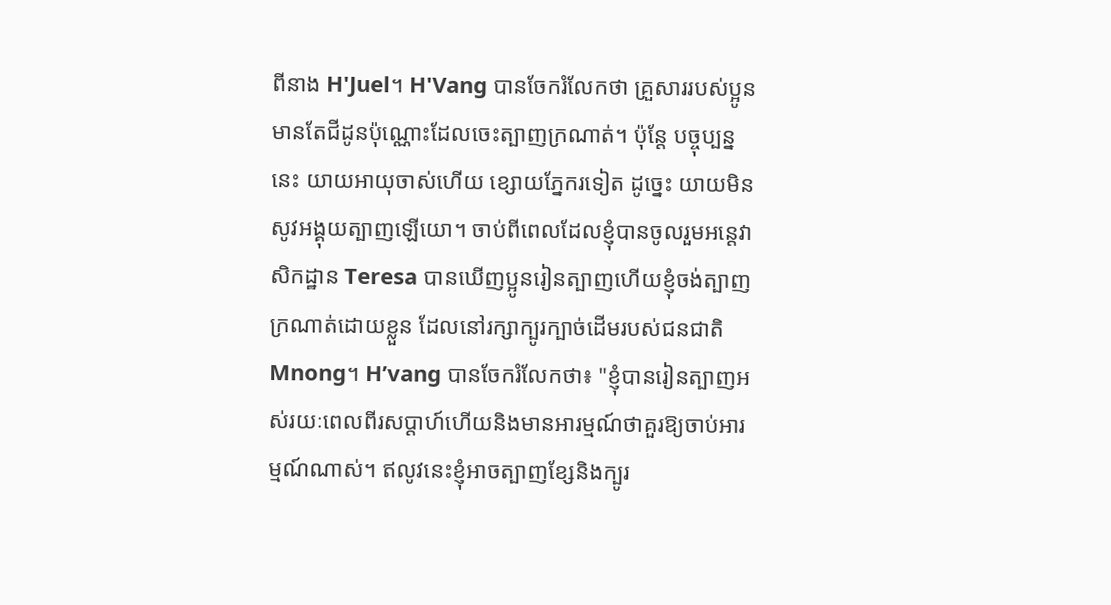ពីនាង H'Juel។ H'Vang បានចែករំលែកថា គ្រួសាររបស់ប្អូនមានតែជីដូនប៉ុណ្ណោះដែលចេះត្បាញក្រណាត់។ ប៉ុន្តែ បច្ចុប្បន្ននេះ យាយអាយុចាស់ហើយ ខ្សោយភ្នែករទៀត ដូច្នេះ យាយមិនសូវអង្គុយត្បាញឡើយោ។ ចាប់ពីពេលដែលខ្ញុំបានចូលរួមអន្តេវាសិកដ្ឋាន Teresa បានឃើញប្អូនរៀនត្បាញហើយខ្ញុំចង់ត្បាញក្រណាត់ដោយខ្លួន ដែលនៅរក្សាក្បូរក្បាច់ដើមរបស់ជនជាតិ Mnong។ H’vang បានចែករំលែកថា៖ "ខ្ញុំបានរៀនត្បាញអស់រយៈពេលពីរសប្តាហ៍ហើយនិងមានអារម្មណ៍ថាគួរឱ្យចាប់អារម្មណ៍ណាស់។ ឥលូវនេះខ្ញុំអាចត្បាញខ្សែនិងក្បូរ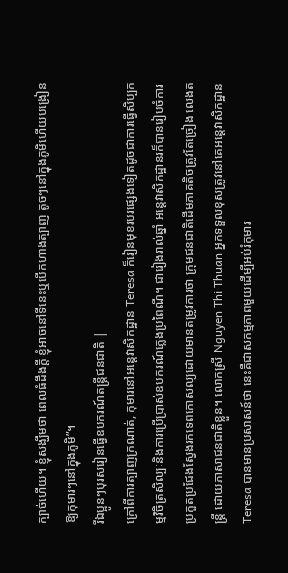ក្បាច់ហើយ។ ខ្ញុំសង្ឃឹមថា ពេលធំដឹងក្តី ខ្ញុំអាចនៅទីនេះឬបើកហាងត្បាញ តូចៗនៅក្នុងភូមិហើយបង្រៀនឱ្យកុមារៗនៅក្នុងភូមិ”។
រីឯប្អូនៗបុរសរៀនធ្វើឧបករណ៍តន្ត្រីជនជាតិ |
ក្រៅពីការត្បាញក្រណាត់, កុមារនៅអន្តេវាសិកដ្ឋាន Teresa ក៏រៀនមុខរបរផ្សេងទៀតដូចជាការធ្វើសិប្បកម្មវិចិត្រសិល្បៈនិងការប្រើប្រាស់ឧបករណ៍ភ្លេងប្រពៃណី។ ជារៀងរាល់ឆ្នាំ អន្តេវាសិកដ្ឋានរក៏បានរៀបចំការប្រកួតប្រជែងស្វែងរកទេពកោសល្យដោយមានតម្រូវការថា ក្រុមជនជាតិដើមភាគតិចត្រូវតែច្រៀង លេងតន្ត្រី ដោយភាសាជនជាតិខ្លួន។ លោកស្រី Nguyen Thi Thuan អ្នកទទួលខុសត្រូវនៅគេអន្តេវាសិកដ្ឋាន Teresa បានមានប្រសាសន៍ថា នេះគឺជាសកម្មភាពមួយដើម្បីអប់រំកុមារ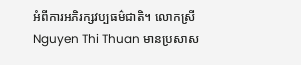អំពីការអភិរក្សវប្បធម៌ជាតិ។ លោកស្រី Nguyen Thi Thuan មានប្រសាស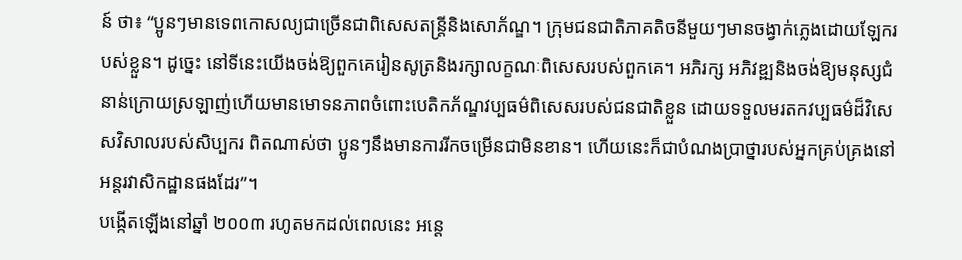ន៍ ថា៖ “ប្អូនៗមានទេពកោសល្យជាច្រើនជាពិសេសតន្ត្រីនិងសោភ័ណ្ឌ។ ក្រុមជនជាតិភាគតិចនីមួយៗមានចង្វាក់ភ្លេងដោយឡែករបស់ខ្លួន។ ដូច្នេះ នៅទីនេះយើងចង់ឱ្យពួកគេរៀនសូត្រនិងរក្សាលក្ខណៈពិសេសរបស់ពួកគេ។ អភិរក្ស អភិវឌ្ឍនិងចង់ឱ្យមនុស្សជំនាន់ក្រោយស្រឡាញ់ហើយមានមោទនភាពចំពោះបេតិកភ័ណ្ឌវប្បធម៌ពិសេសរបស់ជនជាតិខ្លួន ដោយទទួលមរតកវប្បធម៌ដ៏វិសេសវិសាលរបស់សិប្បករ ពិតណាស់ថា ប្អូនៗនឹងមានការរីកចម្រើនជាមិនខាន។ ហើយនេះក៏ជាបំណងប្រាថ្នារបស់អ្នកគ្រប់គ្រងនៅអន្តរវាសិកដ្ឋានផងដែរ”។
បង្កើតឡើងនៅឆ្នាំ ២០០៣ រហូតមកដល់ពេលនេះ អន្តេ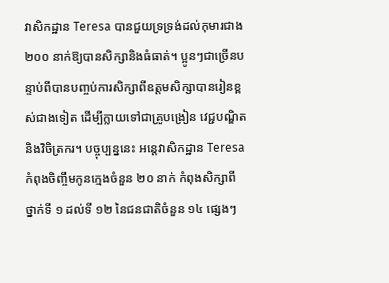វាសិកដ្ឋាន Teresa បានជួយទ្រទ្រង់ដល់កុមារជាង ២០០ នាក់ឱ្យបានសិក្សានិងធំធាត់។ ប្អូនៗជាច្រើនបន្ទាប់ពីបានបញ្ចប់ការសិក្សាពីឧត្តមសិក្សាបានរៀនខ្ពស់ជាងទៀត ដើម្បីក្លាយទៅជាគ្រូបង្រៀន វេជ្ជបណ្ឌិតនិងវិចិត្រករ។ បច្ចុប្បន្ននេះ អន្តេវាសិកដ្ឋាន Teresa កំពុងចិញ្ចឹមកូនក្មេងចំនួន ២០ នាក់ កំពុងសិក្សាពីថ្នាក់ទី ១ ដល់ទី ១២ នៃជនជាតិចំនួន ១៤ ផ្សេងៗ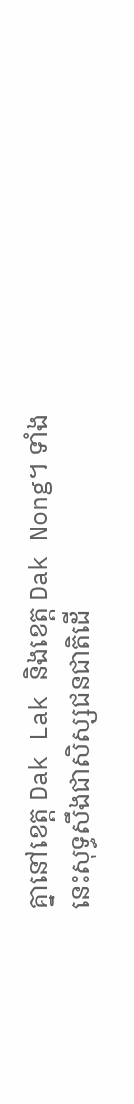គ្នានៅខេត្ត Dak Lak និងខេត្ត Dak Nong។ ទាំងនេះសុទ្ធសឹងជាសិស្សជនជាតិដើ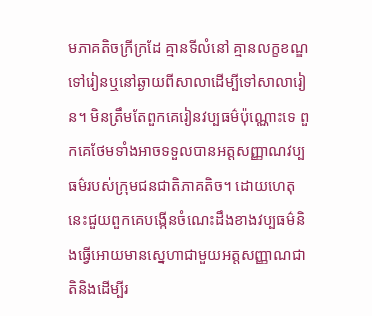មភាគតិចក្រីក្រដែ គ្មានទីលំនៅ គ្មានលក្ខខណ្ឌទៅរៀនឬនៅឆ្ងាយពីសាលាដើម្បីទៅសាលារៀន។ មិនត្រឹមតែពួកគេរៀនវប្បធម៌ប៉ុណ្ណោះទេ ពួកគេថែមទាំងអាចទទួលបានអត្តសញ្ញាណវប្បធម៌របស់ក្រុមជនជាតិភាគតិច។ ដោយហេតុនេះជួយពួកគេបង្កើនចំណេះដឹងខាងវប្បធម៌និងធ្វើអោយមានស្នេហាជាមួយអត្តសញ្ញាណជាតិនិងដើម្បីរ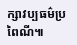ក្សាវប្បធម៌ប្រពៃណី៕